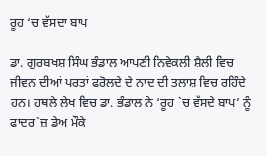ਰੂਹ ‘ਚ ਵੱਸਦਾ ਬਾਪ

ਡਾ. ਗੁਰਬਖਸ਼ ਸਿੰਘ ਭੰਡਾਲ ਆਪਣੀ ਨਿਵੇਕਲੀ ਸ਼ੈਲੀ ਵਿਚ ਜੀਵਨ ਦੀਆਂ ਪਰਤਾਂ ਫਰੋਲਦੇ ਦੇ ਨਾਦ ਦੀ ਤਲਾਸ਼ ਵਿਚ ਰਹਿੰਦੇ ਹਨ। ਹਥਲੇ ਲੇਖ ਵਿਚ ਡਾ. ਭੰਡਾਲ ਨੇ ‘ਰੂਹ `ਚ ਵੱਸਦੇ ਬਾਪ’ ਨੂੰ ਫਾਦਰ`ਜ਼ ਡੇਅ ਮੌਕੇ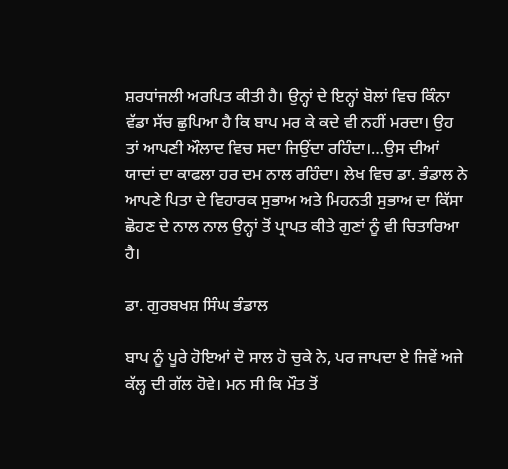ਸ਼ਰਧਾਂਜਲੀ ਅਰਪਿਤ ਕੀਤੀ ਹੈ। ਉਨ੍ਹਾਂ ਦੇ ਇਨ੍ਹਾਂ ਬੋਲਾਂ ਵਿਚ ਕਿੰਨਾ ਵੱਡਾ ਸੱਚ ਛੁਪਿਆ ਹੈ ਕਿ ਬਾਪ ਮਰ ਕੇ ਕਦੇ ਵੀ ਨਹੀਂ ਮਰਦਾ। ਉਹ ਤਾਂ ਆਪਣੀ ਔਲਾਦ ਵਿਚ ਸਦਾ ਜਿਉਂਦਾ ਰਹਿੰਦਾ।…ਉਸ ਦੀਆਂ ਯਾਦਾਂ ਦਾ ਕਾਫਲਾ ਹਰ ਦਮ ਨਾਲ ਰਹਿੰਦਾ। ਲੇਖ ਵਿਚ ਡਾ. ਭੰਡਾਲ ਨੇ ਆਪਣੇ ਪਿਤਾ ਦੇ ਵਿਹਾਰਕ ਸੁਭਾਅ ਅਤੇ ਮਿਹਨਤੀ ਸੁਭਾਅ ਦਾ ਕਿੱਸਾ ਛੋਹਣ ਦੇ ਨਾਲ ਨਾਲ ਉਨ੍ਹਾਂ ਤੋਂ ਪ੍ਰਾਪਤ ਕੀਤੇ ਗੁਣਾਂ ਨੂੰ ਵੀ ਚਿਤਾਰਿਆ ਹੈ।

ਡਾ. ਗੁਰਬਖਸ਼ ਸਿੰਘ ਭੰਡਾਲ

ਬਾਪ ਨੂੰ ਪੂਰੇ ਹੋਇਆਂ ਦੋ ਸਾਲ ਹੋ ਚੁਕੇ ਨੇ, ਪਰ ਜਾਪਦਾ ਏ ਜਿਵੇਂ ਅਜੇ ਕੱਲ੍ਹ ਦੀ ਗੱਲ ਹੋਵੇ। ਮਨ ਸੀ ਕਿ ਮੌਤ ਤੋਂ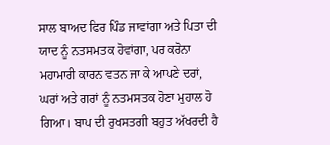ਸਾਲ ਬਾਅਦ ਫਿਰ ਪਿੰਡ ਜਾਵਾਂਗਾ ਅਤੇ ਪਿਤਾ ਦੀ ਯਾਦ ਨੂੰ ਨਤਸਮਤਕ ਹੋਵਾਂਗਾ, ਪਰ ਕਰੋਨਾ ਮਹਾਮਾਰੀ ਕਾਰਨ ਵਤਨ ਜਾ ਕੇ ਆਪਣੇ ਦਰਾਂ, ਘਰਾਂ ਅਤੇ ਗਰਾਂ ਨੂੰ ਨਤਮਸਤਕ ਹੋਣਾ ਮੁਹਾਲ ਹੋ ਗਿਆ। ਬਾਪ ਦੀ ਰੁਖਸਤਗੀ ਬਹੁਤ ਅੱਖਰਦੀ ਹੈ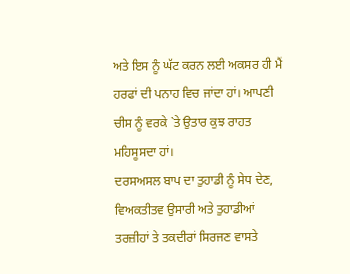ਅਤੇ ਇਸ ਨੂੰ ਘੱਟ ਕਰਨ ਲਈ ਅਕਸਰ ਹੀ ਮੈਂ ਹਰਫਾਂ ਦੀ ਪਨਾਹ ਵਿਚ ਜਾਂਦਾ ਹਾਂ। ਆਪਣੀ ਚੀਸ ਨੂੰ ਵਰਕੇ `ਤੇ ਉਤਾਰ ਕੁਝ ਰਾਹਤ ਮਹਿਸੂਸਦਾ ਹਾਂ।
ਦਰਸਅਸਲ ਬਾਪ ਦਾ ਤੁਹਾਡੀ ਨੂੰ ਸੇਧ ਦੇਣ, ਵਿਅਕਤੀਤਵ ਉਸਾਰੀ ਅਤੇ ਤੁਹਾਡੀਆਂ ਤਰਜ਼ੀਹਾਂ ਤੇ ਤਕਦੀਰਾਂ ਸਿਰਜਣ ਵਾਸਤੇ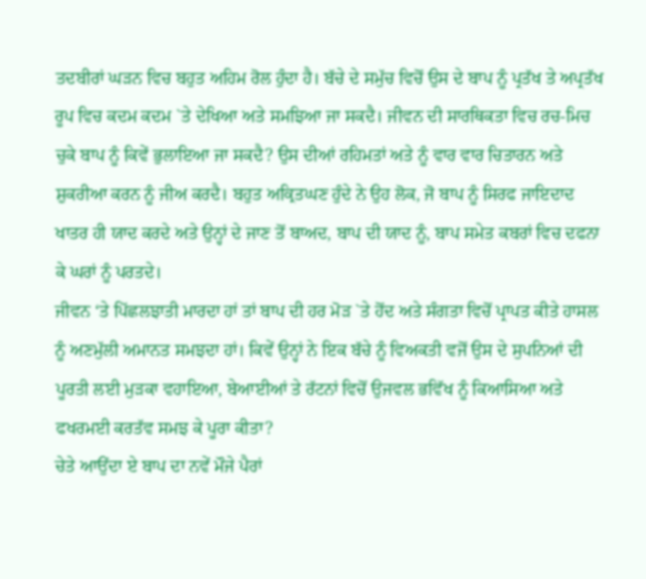ਤਦਬੀਰਾਂ ਘੜਨ ਵਿਚ ਬਹੁਤ ਅਹਿਮ ਰੋਲ ਹੁੰਦਾ ਹੈ। ਬੱਚੇ ਦੇ ਸਮੁੱਚ ਵਿਚੋਂ ਉਸ ਦੇ ਬਾਪ ਨੂੰ ਪ੍ਰਤੱਖ ਤੇ ਅਪ੍ਰਤੱਖ ਰੂਪ ਵਿਚ ਕਦਮ ਕਦਮ `ਤੇ ਦੇਖਿਆ ਅਤੇ ਸਮਝਿਆ ਜਾ ਸਕਦੈ। ਜੀਵਨ ਦੀ ਸਾਰਥਿਕਤਾ ਵਿਚ ਰਚ-ਮਿਚ ਚੁਕੇ ਬਾਪ ਨੂੰ ਕਿਵੇਂ ਭੁਲਾਇਆ ਜਾ ਸਕਦੈ? ਉਸ ਦੀਆਂ ਰਹਿਮਤਾਂ ਅਤੇ ਨੂੰ ਵਾਰ ਵਾਰ ਚਿਤਾਰਨ ਅਤੇ ਸ਼ੁਕਰੀਆ ਕਰਨ ਨੂੰ ਜੀਅ ਕਰਦੈ। ਬਹੁਤ ਅਕ੍ਰਿਤਘਣ ਹੁੰਦੇ ਨੇ ਉਹ ਲੋਕ, ਜੋ ਬਾਪ ਨੂੰ ਸਿਰਫ ਜਾਇਦਾਦ ਖਾਤਰ ਹੀ ਯਾਦ ਕਰਦੇ ਅਤੇ ਉਨ੍ਹਾਂ ਦੇ ਜਾਣ ਤੋਂ ਬਾਅਦ, ਬਾਪ ਦੀ ਯਾਦ ਨੂੰ, ਬਾਪ ਸਮੇਤ ਕਬਰਾਂ ਵਿਚ ਦਫਨਾ ਕੇ ਘਰਾਂ ਨੂੰ ਪਰਤਦੇ।
ਜੀਵਨ ‘ਤੇ ਪਿੱਛਲਝਾਤੀ ਮਾਰਦਾ ਹਾਂ ਤਾਂ ਬਾਪ ਦੀ ਹਰ ਮੋੜ `ਤੇ ਹੋਂਦ ਅਤੇ ਸੰਗਤਾ ਵਿਚੋਂ ਪ੍ਰਾਪਤ ਕੀਤੇ ਹਾਸਲ ਨੂੰ ਅਣਮੁੱਲੀ ਅਮਾਨਤ ਸਮਝਦਾ ਹਾਂ। ਕਿਵੇਂ ਉਨ੍ਹਾਂ ਨੇ ਇਕ ਬੱਚੇ ਨੂੰ ਵਿਅਕਤੀ ਵਜੋਂ ਉਸ ਦੇ ਸੁਪਨਿਆਂ ਦੀ ਪੂਰਤੀ ਲਈ ਮੁੜਕਾ ਵਹਾਇਆ, ਬੇਆਈਆਂ ਤੇ ਰੱਟਨਾਂ ਵਿਚੋਂ ਉਜਵਲ ਭਵਿੱਖ ਨੂੰ ਕਿਆਸਿਆ ਅਤੇ ਫਖਰਮਈ ਕਰਤੱਵ ਸਮਝ ਕੇ ਪੂਰਾ ਕੀਤਾ?
ਚੇਤੇ ਆਉਂਦਾ ਏ ਬਾਪ ਦਾ ਨਵੇਂ ਮੌਜੇ ਪੈਰਾਂ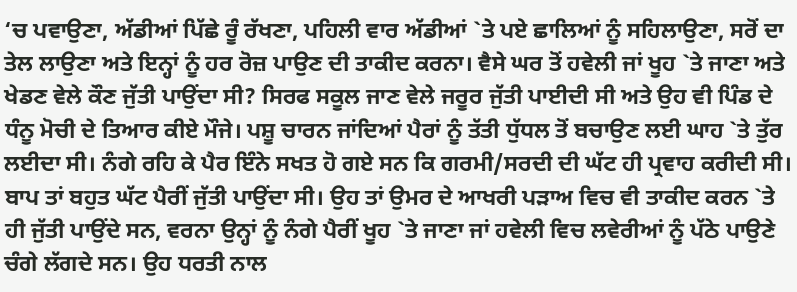‘ਚ ਪਵਾਉਣਾ, ਅੱਡੀਆਂ ਪਿੱਛੇ ਰੂੰ ਰੱਖਣਾ, ਪਹਿਲੀ ਵਾਰ ਅੱਡੀਆਂ `ਤੇ ਪਏ ਛਾਲਿਆਂ ਨੂੰ ਸਹਿਲਾਉਣਾ, ਸਰੋਂ ਦਾ ਤੇਲ ਲਾਉਣਾ ਅਤੇ ਇਨ੍ਹਾਂ ਨੂੰ ਹਰ ਰੋਜ਼ ਪਾਉਣ ਦੀ ਤਾਕੀਦ ਕਰਨਾ। ਵੈਸੇ ਘਰ ਤੋਂ ਹਵੇਲੀ ਜਾਂ ਖੂਹ `ਤੇ ਜਾਣਾ ਅਤੇ ਖੇਡਣ ਵੇਲੇ ਕੌਣ ਜੁੱਤੀ ਪਾਉਂਦਾ ਸੀ? ਸਿਰਫ ਸਕੂਲ ਜਾਣ ਵੇਲੇ ਜਰੂਰ ਜੁੱਤੀ ਪਾਈਦੀ ਸੀ ਅਤੇ ਉਹ ਵੀ ਪਿੰਡ ਦੇ ਧੰਨੂ ਮੋਚੀ ਦੇ ਤਿਆਰ ਕੀਏ ਮੌਜੇ। ਪਸ਼ੂ ਚਾਰਨ ਜਾਂਦਿਆਂ ਪੈਰਾਂ ਨੂੰ ਤੱਤੀ ਧੁੱਧਲ ਤੋਂ ਬਚਾਉਣ ਲਈ ਘਾਹ `ਤੇ ਤੁੱਰ ਲਈਦਾ ਸੀ। ਨੰਗੇ ਰਹਿ ਕੇ ਪੈਰ ਇੰਨੇ ਸਖਤ ਹੋ ਗਏ ਸਨ ਕਿ ਗਰਮੀ/ਸਰਦੀ ਦੀ ਘੱਟ ਹੀ ਪ੍ਰਵਾਹ ਕਰੀਦੀ ਸੀ।
ਬਾਪ ਤਾਂ ਬਹੁਤ ਘੱਟ ਪੈਰੀਂ ਜੁੱਤੀ ਪਾਉਂਦਾ ਸੀ। ਉਹ ਤਾਂ ਉਮਰ ਦੇ ਆਖਰੀ ਪੜਾਅ ਵਿਚ ਵੀ ਤਾਕੀਦ ਕਰਨ `ਤੇ ਹੀ ਜੁੱਤੀ ਪਾਉਂਦੇ ਸਨ, ਵਰਨਾ ਉਨ੍ਹਾਂ ਨੂੰ ਨੰਗੇ ਪੈਰੀਂ ਖੂਹ `ਤੇ ਜਾਣਾ ਜਾਂ ਹਵੇਲੀ ਵਿਚ ਲਵੇਰੀਆਂ ਨੂੰ ਪੱਠੇ ਪਾਉਣੇ ਚੰਗੇ ਲੱਗਦੇ ਸਨ। ਉਹ ਧਰਤੀ ਨਾਲ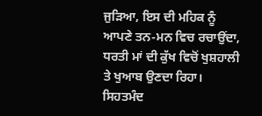ਜੁੜਿਆ, ਇਸ ਦੀ ਮਹਿਕ ਨੂੰ ਆਪਣੇ ਤਨ-ਮਨ ਵਿਚ ਰਚਾਉਂਦਾ, ਧਰਤੀ ਮਾਂ ਦੀ ਕੁੱਖ ਵਿਚੋਂ ਖੁਸ਼ਹਾਲੀ ਤੇ ਖੁਆਬ ਉਣਦਾ ਰਿਹਾ। ਸਿਹਤਮੰਦ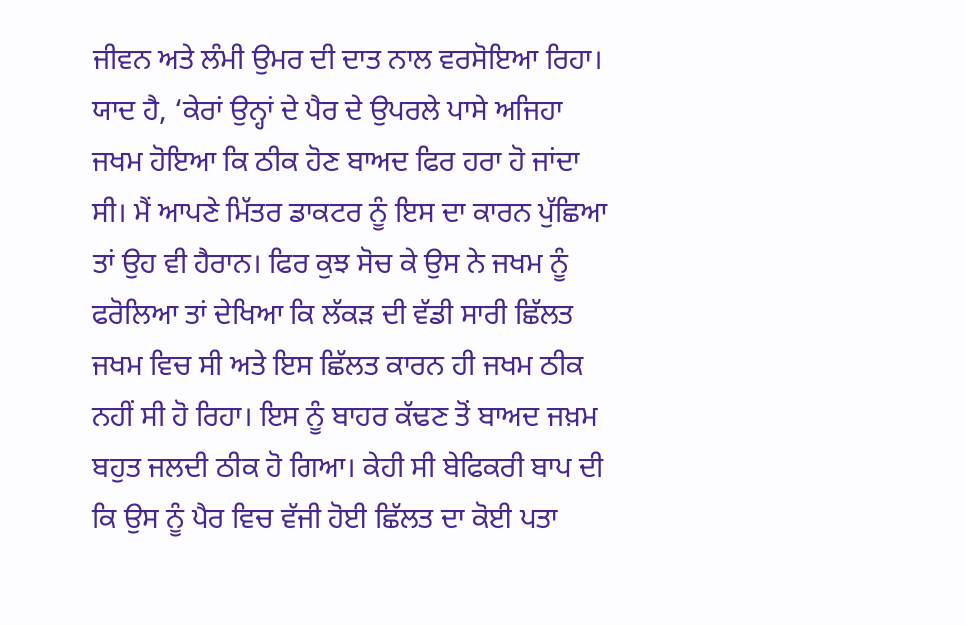ਜੀਵਨ ਅਤੇ ਲੰਮੀ ਉਮਰ ਦੀ ਦਾਤ ਨਾਲ ਵਰਸੋਇਆ ਰਿਹਾ। ਯਾਦ ਹੈ, ‘ਕੇਰਾਂ ਉਨ੍ਹਾਂ ਦੇ ਪੈਰ ਦੇ ਉਪਰਲੇ ਪਾਸੇ ਅਜਿਹਾ ਜਖਮ ਹੋਇਆ ਕਿ ਠੀਕ ਹੋਣ ਬਾਅਦ ਫਿਰ ਹਰਾ ਹੋ ਜਾਂਦਾ ਸੀ। ਮੈਂ ਆਪਣੇ ਮਿੱਤਰ ਡਾਕਟਰ ਨੂੰ ਇਸ ਦਾ ਕਾਰਨ ਪੁੱਛਿਆ ਤਾਂ ਉਹ ਵੀ ਹੈਰਾਨ। ਫਿਰ ਕੁਝ ਸੋਚ ਕੇ ਉਸ ਨੇ ਜਖਮ ਨੂੰ ਫਰੋਲਿਆ ਤਾਂ ਦੇਖਿਆ ਕਿ ਲੱਕੜ ਦੀ ਵੱਡੀ ਸਾਰੀ ਛਿੱਲਤ ਜਖਮ ਵਿਚ ਸੀ ਅਤੇ ਇਸ ਛਿੱਲਤ ਕਾਰਨ ਹੀ ਜਖਮ ਠੀਕ ਨਹੀਂ ਸੀ ਹੋ ਰਿਹਾ। ਇਸ ਨੂੰ ਬਾਹਰ ਕੱਢਣ ਤੋਂ ਬਾਅਦ ਜਖ਼ਮ ਬਹੁਤ ਜਲਦੀ ਠੀਕ ਹੋ ਗਿਆ। ਕੇਹੀ ਸੀ ਬੇਫਿਕਰੀ ਬਾਪ ਦੀ ਕਿ ਉਸ ਨੂੰ ਪੈਰ ਵਿਚ ਵੱਜੀ ਹੋਈ ਛਿੱਲਤ ਦਾ ਕੋਈ ਪਤਾ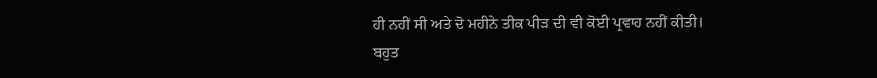ਹੀ ਨਹੀਂ ਸੀ ਅਤੇ ਦੋ ਮਹੀਨੇ ਤੀਕ ਪੀੜ ਦੀ ਵੀ ਕੋਈ ਪ੍ਰਵਾਹ ਨਹੀਂ ਕੀਤੀ।
ਬਹੁਤ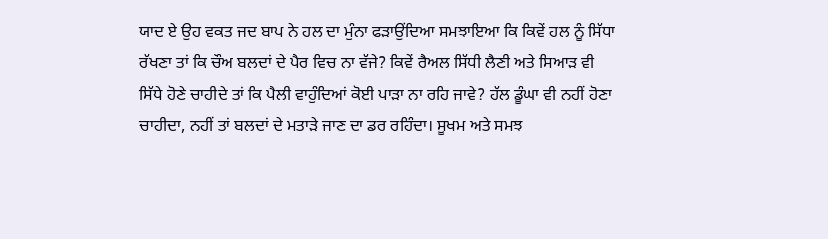ਯਾਦ ਏ ਉਹ ਵਕਤ ਜਦ ਬਾਪ ਨੇ ਹਲ ਦਾ ਮੁੰਨਾ ਫੜਾਉਂਦਿਆ ਸਮਝਾਇਆ ਕਿ ਕਿਵੇਂ ਹਲ ਨੂੰ ਸਿੱਧਾ ਰੱਖਣਾ ਤਾਂ ਕਿ ਚੌਅ ਬਲਦਾਂ ਦੇ ਪੈਰ ਵਿਚ ਨਾ ਵੱਜੇ? ਕਿਵੇਂ ਰੈਅਲ ਸਿੱਧੀ ਲੈਣੀ ਅਤੇ ਸਿਆੜ ਵੀ ਸਿੱਧੇ ਹੋਣੇ ਚਾਹੀਦੇ ਤਾਂ ਕਿ ਪੈਲੀ ਵਾਹੁੰਦਿਆਂ ਕੋਈ ਪਾੜਾ ਨਾ ਰਹਿ ਜਾਵੇ? ਹੱਲ ਡੂੰਘਾ ਵੀ ਨਹੀਂ ਹੋਣਾ ਚਾਹੀਦਾ, ਨਹੀਂ ਤਾਂ ਬਲਦਾਂ ਦੇ ਮਤਾੜੇ ਜਾਣ ਦਾ ਡਰ ਰਹਿੰਦਾ। ਸੂਖਮ ਅਤੇ ਸਮਝ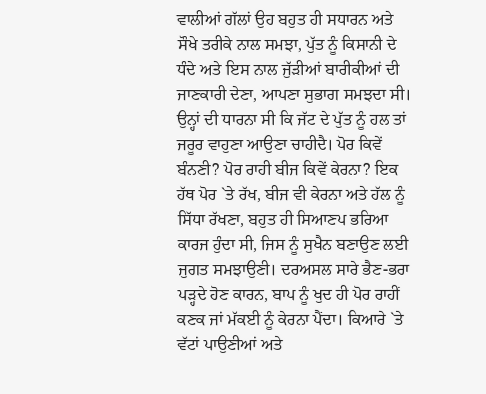ਵਾਲੀਆਂ ਗੱਲਾਂ ਉਹ ਬਹੁਤ ਹੀ ਸਧਾਰਨ ਅਤੇ ਸੌਖੇ ਤਰੀਕੇ ਨਾਲ ਸਮਝਾ, ਪੁੱਤ ਨੂੰ ਕਿਸਾਨੀ ਦੇ ਧੰਦੇ ਅਤੇ ਇਸ ਨਾਲ ਜੁੱੜੀਆਂ ਬਾਰੀਕੀਆਂ ਦੀ ਜਾਣਕਾਰੀ ਦੇਣਾ, ਆਪਣਾ ਸੁਭਾਗ ਸਮਝਦਾ ਸੀ। ਉਨ੍ਹਾਂ ਦੀ ਧਾਰਨਾ ਸੀ ਕਿ ਜੱਟ ਦੇ ਪੁੱਤ ਨੂੰ ਹਲ ਤਾਂ ਜਰੂਰ ਵਾਹੁਣਾ ਆਉਣਾ ਚਾਹੀਦੈ। ਪੋਰ ਕਿਵੇਂ ਬੰਨਣੀ? ਪੋਰ ਰਾਹੀ ਬੀਜ ਕਿਵੇਂ ਕੇਰਨਾ? ਇਕ ਹੱਥ ਪੋਰ `ਤੇ ਰੱਖ, ਬੀਜ ਵੀ ਕੇਰਨਾ ਅਤੇ ਹੱਲ ਨੂੰ ਸਿੱਧਾ ਰੱਖਣਾ, ਬਹੁਤ ਹੀ ਸਿਆਣਪ ਭਰਿਆ ਕਾਰਜ ਹੁੰਦਾ ਸੀ, ਜਿਸ ਨੂੰ ਸੁਖੈਨ ਬਣਾਉਣ ਲਈ ਜੁਗਤ ਸਮਝਾਉਣੀ। ਦਰਅਸਲ ਸਾਰੇ ਭੈਣ-ਭਰਾ ਪੜ੍ਹਦੇ ਹੋਣ ਕਾਰਨ, ਬਾਪ ਨੂੰ ਖੁਦ ਹੀ ਪੋਰ ਰਾਹੀਂ ਕਣਕ ਜਾਂ ਮੱਕਈ ਨੂੰ ਕੇਰਨਾ ਪੈਂਦਾ। ਕਿਆਰੇ `ਤੇ ਵੱਟਾਂ ਪਾਉਣੀਆਂ ਅਤੇ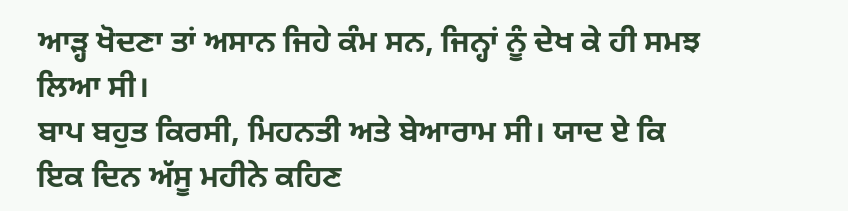ਆੜ੍ਹ ਖੋਦਣਾ ਤਾਂ ਅਸਾਨ ਜਿਹੇ ਕੰਮ ਸਨ, ਜਿਨ੍ਹਾਂ ਨੂੰ ਦੇਖ ਕੇ ਹੀ ਸਮਝ ਲਿਆ ਸੀ।
ਬਾਪ ਬਹੁਤ ਕਿਰਸੀ, ਮਿਹਨਤੀ ਅਤੇ ਬੇਆਰਾਮ ਸੀ। ਯਾਦ ਏ ਕਿ ਇਕ ਦਿਨ ਅੱਸੂ ਮਹੀਨੇ ਕਹਿਣ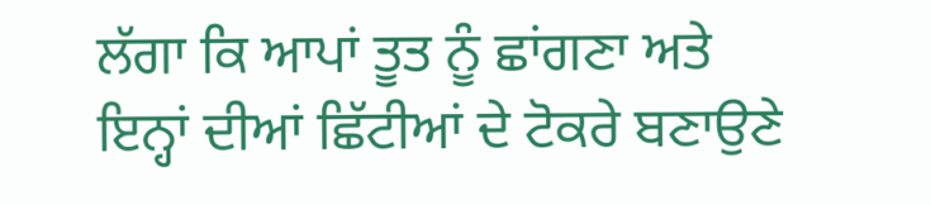ਲੱਗਾ ਕਿ ਆਪਾਂ ਤੂਤ ਨੂੰ ਛਾਂਗਣਾ ਅਤੇ ਇਨ੍ਹਾਂ ਦੀਆਂ ਛਿੱਟੀਆਂ ਦੇ ਟੋਕਰੇ ਬਣਾਉਣੇ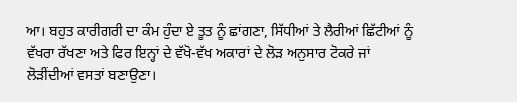ਆ। ਬਹੁਤ ਕਾਰੀਗਰੀ ਦਾ ਕੰਮ ਹੁੰਦਾ ਏ ਤੂਤ ਨੂੰ ਛਾਂਗਣਾ, ਸਿੱਧੀਆਂ ਤੇ ਲੈਰੀਆਂ ਛਿੱਟੀਆਂ ਨੂੰ ਵੱਖਰਾ ਰੱਖਣਾ ਅਤੇ ਫਿਰ ਇਨ੍ਹਾਂ ਦੇ ਵੱਖੋ-ਵੱਖ ਅਕਾਰਾਂ ਦੇ ਲੋੜ ਅਨੁਸਾਰ ਟੋਕਰੇ ਜਾਂ ਲੋੜੀਂਦੀਆਂ ਵਸਤਾਂ ਬਣਾਉਣਾ।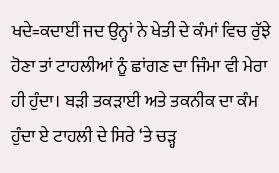ਖਦੇ=ਕਦਾਈਂ ਜਦ ਉਨ੍ਹਾਂ ਨੇ ਖੇਤੀ ਦੇ ਕੰਮਾਂ ਵਿਚ ਰੁੱਝੇ ਹੋਣਾ ਤਾਂ ਟਾਹਲੀਆਂ ਨੂੰ ਛਾਂਗਣ ਦਾ ਜਿੰਮਾ ਵੀ ਮੇਰਾ ਹੀ ਹੁੰਦਾ। ਬੜੀ ਤਕੜਾਈ ਅਤੇ ਤਕਨੀਕ ਦਾ ਕੰਮ ਹੁੰਦਾ ਏ ਟਾਹਲੀ ਦੇ ਸਿਰੇ ‘ਤੇ ਚੜ੍ਹ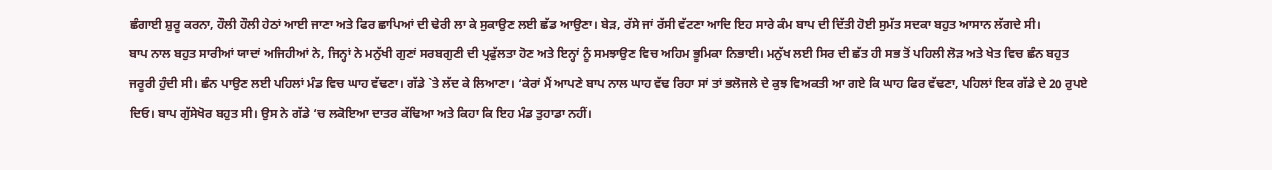ਛੰਗਾਈ ਸ਼ੁਰੂ ਕਰਨਾ, ਹੌਲੀ ਹੌਲੀ ਹੇਠਾਂ ਆਈ ਜਾਣਾ ਅਤੇ ਫਿਰ ਛਾਪਿਆਂ ਦੀ ਢੇਰੀ ਲਾ ਕੇ ਸੁਕਾਉਣ ਲਈ ਛੱਡ ਆਉਣਾ। ਬੇੜ, ਰੱਸੇ ਜਾਂ ਰੱਸੀ ਵੱਟਣਾ ਆਦਿ ਇਹ ਸਾਰੇ ਕੰਮ ਬਾਪ ਦੀ ਦਿੱਤੀ ਹੋਈ ਸੁਮੱਤ ਸਦਕਾ ਬਹੁਤ ਆਸਾਨ ਲੱਗਦੇ ਸੀ।
ਬਾਪ ਨਾਲ ਬਹੁਤ ਸਾਰੀਆਂ ਯਾਦਾਂ ਅਜਿਹੀਆਂ ਨੇ, ਜਿਨ੍ਹਾਂ ਨੇ ਮਨੁੱਖੀ ਗੁਣਾਂ ਸਰਬਗੁਣੀ ਦੀ ਪ੍ਰਫੁੱਲਤਾ ਹੋਣ ਅਤੇ ਇਨ੍ਹਾਂ ਨੂੰ ਸਮਝਾਉਣ ਵਿਚ ਅਹਿਮ ਭੂਮਿਕਾ ਨਿਭਾਈ। ਮਨੁੱਖ ਲਈ ਸਿਰ ਦੀ ਛੱਤ ਹੀ ਸਭ ਤੋਂ ਪਹਿਲੀ ਲੋੜ ਅਤੇ ਖੇਤ ਵਿਚ ਛੰਨ ਬਹੁਤ ਜਰੂਰੀ ਹੁੰਦੀ ਸੀ। ਛੰਨ ਪਾਉਣ ਲਈ ਪਹਿਲਾਂ ਮੰਡ ਵਿਚ ਘਾਹ ਵੱਢਣਾ। ਗੱਡੇ `ਤੇ ਲੱਦ ਕੇ ਲਿਆਣਾ। ‘ਕੇਰਾਂ ਮੈਂ ਆਪਣੇ ਬਾਪ ਨਾਲ ਘਾਹ ਵੱਢ ਰਿਹਾ ਸਾਂ ਤਾਂ ਭਲੋਜਲੇ ਦੇ ਕੁਝ ਵਿਅਕਤੀ ਆ ਗਏ ਕਿ ਘਾਹ ਫਿਰ ਵੱਢਣਾ, ਪਹਿਲਾਂ ਇਕ ਗੱਡੇ ਦੇ 20 ਰੁਪਏ ਦਿਓ। ਬਾਪ ਗੁੱਸੇਖੋਰ ਬਹੁਤ ਸੀ। ਉਸ ਨੇ ਗੱਡੇ ‘ਚ ਲਕੋਇਆ ਦਾਤਰ ਕੱਢਿਆ ਅਤੇ ਕਿਹਾ ਕਿ ਇਹ ਮੰਡ ਤੁਹਾਡਾ ਨਹੀਂ।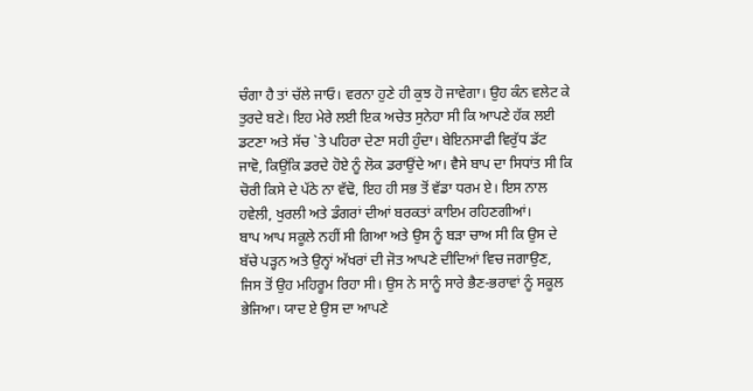ਚੰਗਾ ਹੈ ਤਾਂ ਚੱਲੇ ਜਾਓ। ਵਰਨਾ ਹੁਣੇ ਹੀ ਕੁਝ ਹੋ ਜਾਵੇਗਾ। ਉਹ ਕੰਨ ਵਲੇਟ ਕੇ ਤੁਰਦੇ ਬਣੇ। ਇਹ ਮੇਰੇ ਲਈ ਇਕ ਅਚੇਤ ਸੁਨੇਹਾ ਸੀ ਕਿ ਆਪਣੇ ਹੱਕ ਲਈ ਡਟਣਾ ਅਤੇ ਸੱਚ `ਤੇ ਪਹਿਰਾ ਦੇਣਾ ਸਹੀ ਹੁੰਦਾ। ਬੇਇਨਸਾਫੀ ਵਿਰੁੱਧ ਡੱਟ ਜਾਵੋ, ਕਿਉਂਕਿ ਡਰਦੇ ਹੋਏ ਨੂੰ ਲੋਕ ਡਰਾਉਂਦੇ ਆ। ਵੈਸੇ ਬਾਪ ਦਾ ਸਿਧਾਂਤ ਸੀ ਕਿ ਚੋਰੀ ਕਿਸੇ ਦੇ ਪੱਠੇ ਨਾ ਵੱਢੋ, ਇਹ ਹੀ ਸਭ ਤੋਂ ਵੱਡਾ ਧਰਮ ਏ। ਇਸ ਨਾਲ ਹਵੇਲੀ, ਖੁਰਲੀ ਅਤੇ ਡੰਗਰਾਂ ਦੀਆਂ ਬਰਕਤਾਂ ਕਾਇਮ ਰਹਿਣਗੀਆਂ।
ਬਾਪ ਆਪ ਸਕੂਲੇ ਨਹੀਂ ਸੀ ਗਿਆ ਅਤੇ ਉਸ ਨੂੰ ਬੜਾ ਚਾਅ ਸੀ ਕਿ ਉਸ ਦੇ ਬੱਚੇ ਪੜ੍ਹਨ ਅਤੇ ਉਨ੍ਹਾਂ ਅੱਖਰਾਂ ਦੀ ਜੋਤ ਆਪਣੇ ਦੀਦਿਆਂ ਵਿਚ ਜਗਾਉਣ, ਜਿਸ ਤੋਂ ਉਹ ਮਹਿਰੂਮ ਰਿਹਾ ਸੀ। ਉਸ ਨੇ ਸਾਨੂੰ ਸਾਰੇ ਭੈਣ-ਭਰਾਵਾਂ ਨੂੰ ਸਕੂਲ ਭੇਜਿਆ। ਯਾਦ ਏ ਉਸ ਦਾ ਆਪਣੇ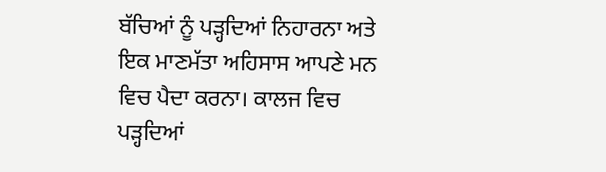ਬੱਚਿਆਂ ਨੂੰ ਪੜ੍ਹਦਿਆਂ ਨਿਹਾਰਨਾ ਅਤੇ ਇਕ ਮਾਣਮੱਤਾ ਅਹਿਸਾਸ ਆਪਣੇ ਮਨ ਵਿਚ ਪੈਦਾ ਕਰਨਾ। ਕਾਲਜ ਵਿਚ ਪੜ੍ਹਦਿਆਂ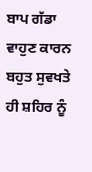ਬਾਪ ਗੱਡਾ ਵਾਹੁਣ ਕਾਰਨ ਬਹੁਤ ਸੁਵਖਤੇ ਹੀ ਸ਼ਹਿਰ ਨੂੰ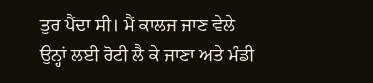ਤੁਰ ਪੈਂਦਾ ਸੀ। ਮੈਂ ਕਾਲਜ ਜਾਣ ਵੇਲੇ ਉਨ੍ਹਾਂ ਲਈ ਰੋਟੀ ਲੈ ਕੇ ਜਾਣਾ ਅਤੇ ਮੰਡੀ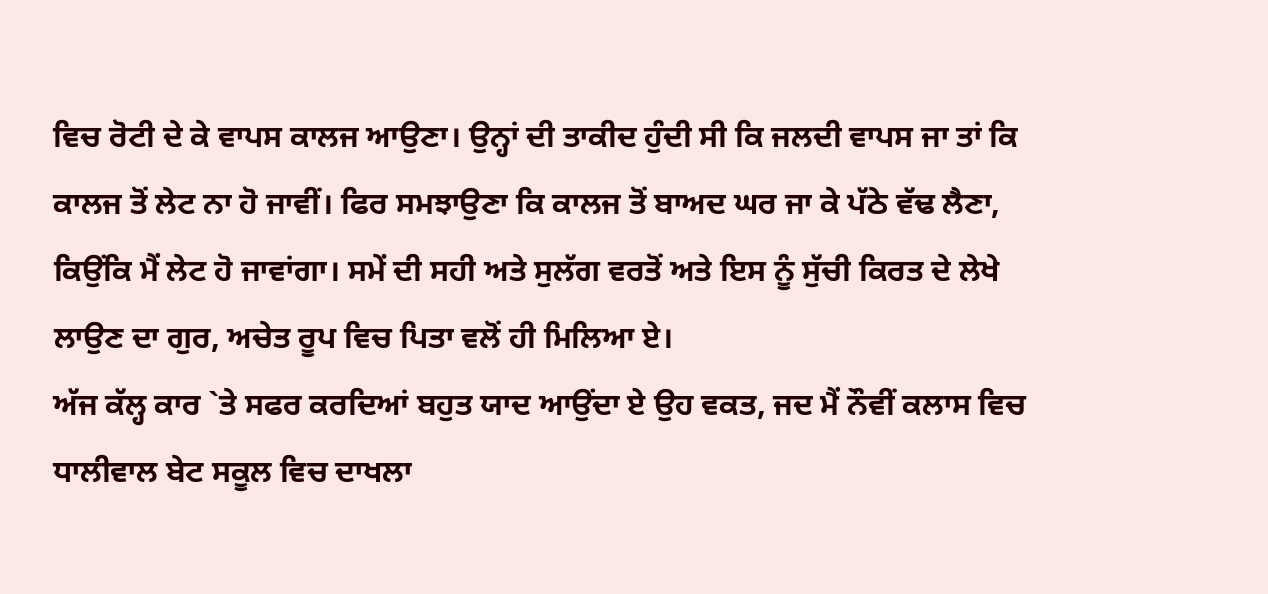ਵਿਚ ਰੋਟੀ ਦੇ ਕੇ ਵਾਪਸ ਕਾਲਜ ਆਉਣਾ। ਉਨ੍ਹਾਂ ਦੀ ਤਾਕੀਦ ਹੁੰਦੀ ਸੀ ਕਿ ਜਲਦੀ ਵਾਪਸ ਜਾ ਤਾਂ ਕਿ ਕਾਲਜ ਤੋਂ ਲੇਟ ਨਾ ਹੋ ਜਾਵੀਂ। ਫਿਰ ਸਮਝਾਉਣਾ ਕਿ ਕਾਲਜ ਤੋਂ ਬਾਅਦ ਘਰ ਜਾ ਕੇ ਪੱਠੇ ਵੱਢ ਲੈਣਾ, ਕਿਉਂਕਿ ਮੈਂ ਲੇਟ ਹੋ ਜਾਵਾਂਗਾ। ਸਮੇਂ ਦੀ ਸਹੀ ਅਤੇ ਸੁਲੱਗ ਵਰਤੋਂ ਅਤੇ ਇਸ ਨੂੰ ਸੁੱਚੀ ਕਿਰਤ ਦੇ ਲੇਖੇ ਲਾਉਣ ਦਾ ਗੁਰ, ਅਚੇਤ ਰੂਪ ਵਿਚ ਪਿਤਾ ਵਲੋਂ ਹੀ ਮਿਲਿਆ ਏ।
ਅੱਜ ਕੱਲ੍ਹ ਕਾਰ `ਤੇ ਸਫਰ ਕਰਦਿਆਂ ਬਹੁਤ ਯਾਦ ਆਉਂਦਾ ਏ ਉਹ ਵਕਤ, ਜਦ ਮੈਂ ਨੌਵੀਂ ਕਲਾਸ ਵਿਚ ਧਾਲੀਵਾਲ ਬੇਟ ਸਕੂਲ ਵਿਚ ਦਾਖਲਾ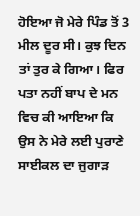ਹੋਇਆ ਜੋ ਮੇਰੇ ਪਿੰਡ ਤੋਂ 3 ਮੀਲ ਦੂਰ ਸੀ। ਕੁਝ ਦਿਨ ਤਾਂ ਤੁਰ ਕੇ ਗਿਆ। ਫਿਰ ਪਤਾ ਨਹੀਂ ਬਾਪ ਦੇ ਮਨ ਵਿਚ ਕੀ ਆਇਆ ਕਿ ਉਸ ਨੇ ਮੇਰੇ ਲਈ ਪੁਰਾਣੇ ਸਾਈਕਲ ਦਾ ਜੁਗਾੜ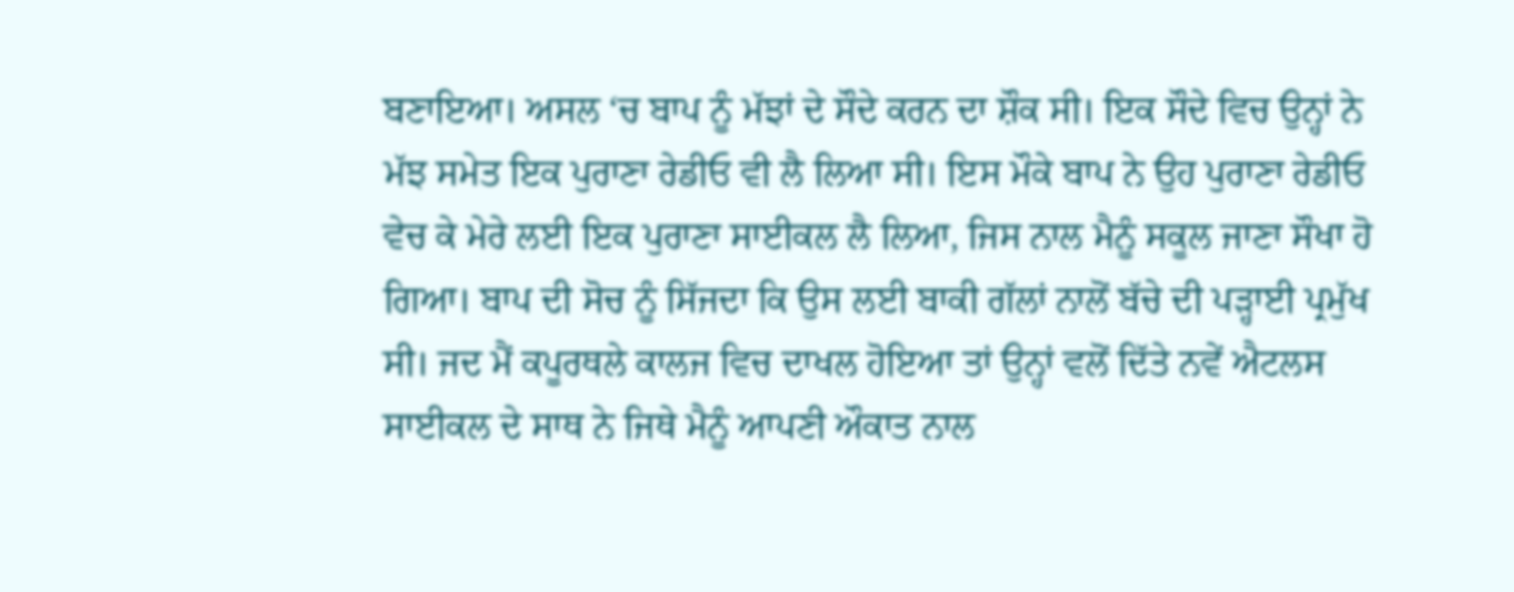ਬਣਾਇਆ। ਅਸਲ ‘ਚ ਬਾਪ ਨੂੰ ਮੱਝਾਂ ਦੇ ਸੌਦੇ ਕਰਨ ਦਾ ਸ਼ੌਕ ਸੀ। ਇਕ ਸੌਦੇ ਵਿਚ ਉਨ੍ਹਾਂ ਨੇ ਮੱਝ ਸਮੇਤ ਇਕ ਪੁਰਾਣਾ ਰੇਡੀਓ ਵੀ ਲੈ ਲਿਆ ਸੀ। ਇਸ ਮੌਕੇ ਬਾਪ ਨੇ ਉਹ ਪੁਰਾਣਾ ਰੇਡੀਓ ਵੇਚ ਕੇ ਮੇਰੇ ਲਈ ਇਕ ਪੁਰਾਣਾ ਸਾਈਕਲ ਲੈ ਲਿਆ, ਜਿਸ ਨਾਲ ਮੈਨੂੰ ਸਕੂਲ ਜਾਣਾ ਸੌਖਾ ਹੋ ਗਿਆ। ਬਾਪ ਦੀ ਸੋਚ ਨੂੰ ਸਿੱਜਦਾ ਕਿ ਉਸ ਲਈ ਬਾਕੀ ਗੱਲਾਂ ਨਾਲੋਂ ਬੱਚੇ ਦੀ ਪੜ੍ਹਾਈ ਪ੍ਰਮੁੱਖ ਸੀ। ਜਦ ਮੈਂ ਕਪੂਰਥਲੇ ਕਾਲਜ ਵਿਚ ਦਾਖਲ ਹੋਇਆ ਤਾਂ ਉਨ੍ਹਾਂ ਵਲੋਂ ਦਿੱਤੇ ਨਵੇਂ ਐਟਲਸ ਸਾਈਕਲ ਦੇ ਸਾਥ ਨੇ ਜਿਥੇ ਮੈਨੂੰ ਆਪਣੀ ਔਕਾਤ ਨਾਲ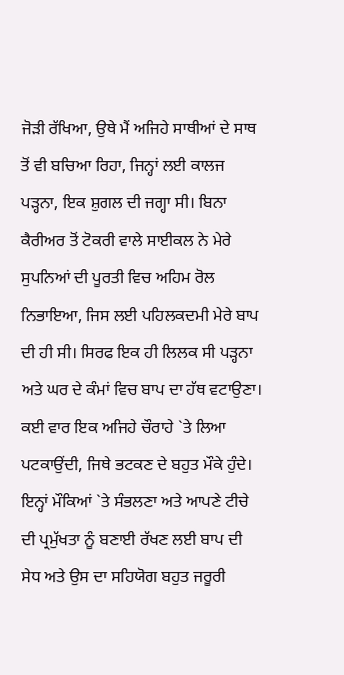ਜੋੜੀ ਰੱਖਿਆ, ਉਥੇ ਮੈਂ ਅਜਿਹੇ ਸਾਥੀਆਂ ਦੇ ਸਾਥ ਤੋਂ ਵੀ ਬਚਿਆ ਰਿਹਾ, ਜਿਨ੍ਹਾਂ ਲਈ ਕਾਲਜ ਪੜ੍ਹਨਾ, ਇਕ ਸ਼ੁਗਲ ਦੀ ਜਗ੍ਹਾ ਸੀ। ਬਿਨਾ ਕੈਰੀਅਰ ਤੋਂ ਟੋਕਰੀ ਵਾਲੇ ਸਾਈਕਲ ਨੇ ਮੇਰੇ ਸੁਪਨਿਆਂ ਦੀ ਪੂਰਤੀ ਵਿਚ ਅਹਿਮ ਰੋਲ ਨਿਭਾਇਆ, ਜਿਸ ਲਈ ਪਹਿਲਕਦਮੀ ਮੇਰੇ ਬਾਪ ਦੀ ਹੀ ਸੀ। ਸਿਰਫ ਇਕ ਹੀ ਲਿਲਕ ਸੀ ਪੜ੍ਹਨਾ ਅਤੇ ਘਰ ਦੇ ਕੰਮਾਂ ਵਿਚ ਬਾਪ ਦਾ ਹੱਥ ਵਟਾਉਣਾ।
ਕਈ ਵਾਰ ਇਕ ਅਜਿਹੇ ਚੌਰਾਹੇ `ਤੇ ਲਿਆ ਪਟਕਾਉਂਦੀ, ਜਿਥੇ ਭਟਕਣ ਦੇ ਬਹੁਤ ਮੌਕੇ ਹੁੰਦੇ। ਇਨ੍ਹਾਂ ਮੌਕਿਆਂ `ਤੇ ਸੰਭਲਣਾ ਅਤੇ ਆਪਣੇ ਟੀਚੇ ਦੀ ਪ੍ਰਮੁੱਖਤਾ ਨੂੰ ਬਣਾਈ ਰੱਖਣ ਲਈ ਬਾਪ ਦੀ ਸੇਧ ਅਤੇ ਉਸ ਦਾ ਸਹਿਯੋਗ ਬਹੁਤ ਜਰੂਰੀ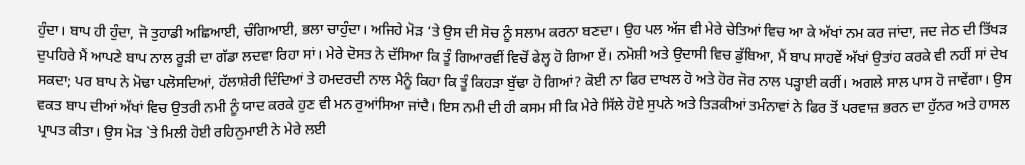ਹੁੰਦਾ। ਬਾਪ ਹੀ ਹੁੰਦਾ, ਜੋ ਤੁਹਾਡੀ ਅਛਿਆਈ, ਚੰਗਿਆਈ, ਭਲਾ ਚਾਹੁੰਦਾ। ਅਜਿਹੇ ਮੋੜ ‘ਤੇ ਉਸ ਦੀ ਸੋਚ ਨੂੰ ਸਲਾਮ ਕਰਨਾ ਬਣਦਾ। ਉਹ ਪਲ ਅੱਜ ਵੀ ਮੇਰੇ ਚੇਤਿਆਂ ਵਿਚ ਆ ਕੇ ਅੱਖਾਂ ਨਮ ਕਰ ਜਾਂਦਾ, ਜਦ ਜੇਠ ਦੀ ਤਿੱਖੜ ਦੁਪਹਿਰੇ ਮੈਂ ਆਪਣੇ ਬਾਪ ਨਾਲ ਰੂੜੀ ਦਾ ਗੱਡਾ ਲਦਵਾ ਰਿਹਾ ਸਾਂ। ਮੇਰੇ ਦੋਸਤ ਨੇ ਦੱਸਿਆ ਕਿ ਤੂੰ ਗਿਆਰਵੀਂ ਵਿਚੋਂ ਫੇਲ੍ਹ ਹੋ ਗਿਆ ਏਂ। ਨਮੋਸ਼ੀ ਅਤੇ ਉਦਾਸੀ ਵਿਚ ਡੁੱਬਿਆ, ਮੈਂ ਬਾਪ ਸਾਹਵੇਂ ਅੱਖਾਂ ਉਤਾਂਹ ਕਰਕੇ ਵੀ ਨਹੀਂ ਸਾਂ ਦੇਖ ਸਕਦਾ; ਪਰ ਬਾਪ ਨੇ ਮੋਢਾ ਪਲੋਸਦਿਆਂ, ਹੱਲਾਸ਼ੇਰੀ ਦਿੰਦਿਆਂ ਤੇ ਹਮਦਰਦੀ ਨਾਲ ਮੈਨੂੰ ਕਿਹਾ ਕਿ ਤੂੰ ਕਿਹੜਾ ਬੁੱਢਾ ਹੋ ਗਿਆਂ? ਕੋਈ ਨਾ ਫਿਰ ਦਾਖਲ ਹੋ ਅਤੇ ਹੋਰ ਜੋਰ ਨਾਲ ਪੜ੍ਹਾਈ ਕਰੀਂ। ਅਗਲੇ ਸਾਲ ਪਾਸ ਹੋ ਜਾਵੇਂਗਾ। ਉਸ ਵਕਤ ਬਾਪ ਦੀਆਂ ਅੱਖਾਂ ਵਿਚ ਉਤਰੀ ਨਮੀ ਨੂੰ ਯਾਦ ਕਰਕੇ ਹੁਣ ਵੀ ਮਨ ਰੁਆਂਸਿਆ ਜਾਂਦੈ। ਇਸ ਨਮੀ ਦੀ ਹੀ ਕਸਮ ਸੀ ਕਿ ਮੇਰੇ ਸਿੱਲੇ ਹੋਏ ਸੁਪਨੇ ਅਤੇ ਤਿੜਕੀਆਂ ਤਮੰਨਾਵਾਂ ਨੇ ਫਿਰ ਤੋਂ ਪਰਵਾਜ਼ ਭਰਨ ਦਾ ਹੁੱਨਰ ਅਤੇ ਹਾਸਲ ਪ੍ਰਾਪਤ ਕੀਤਾ। ਉਸ ਮੋੜ `ਤੇ ਮਿਲੀ ਹੋਈ ਰਹਿਨੁਮਾਈ ਨੇ ਮੇਰੇ ਲਈ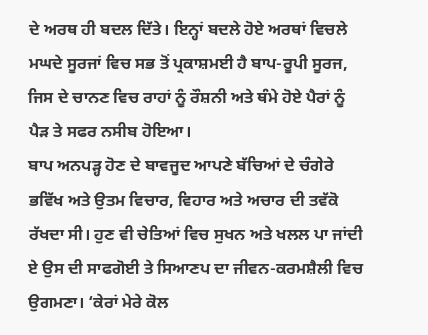ਦੇ ਅਰਥ ਹੀ ਬਦਲ ਦਿੱਤੇ। ਇਨ੍ਹਾਂ ਬਦਲੇ ਹੋਏ ਅਰਥਾਂ ਵਿਚਲੇ ਮਘਦੇ ਸੂਰਜਾਂ ਵਿਚ ਸਭ ਤੋਂ ਪ੍ਰਕਾਸ਼ਮਈ ਹੈ ਬਾਪ-ਰੂਪੀ ਸੂਰਜ, ਜਿਸ ਦੇ ਚਾਨਣ ਵਿਚ ਰਾਹਾਂ ਨੂੰ ਰੌਸ਼ਨੀ ਅਤੇ ਥੰਮੇ ਹੋਏ ਪੈਰਾਂ ਨੂੰ ਪੈੜ ਤੇ ਸਫਰ ਨਸੀਬ ਹੋਇਆ।
ਬਾਪ ਅਨਪੜ੍ਹ ਹੋਣ ਦੇ ਬਾਵਜੂਦ ਆਪਣੇ ਬੱਚਿਆਂ ਦੇ ਚੰਗੇਰੇ ਭਵਿੱਖ ਅਤੇ ਉਤਮ ਵਿਚਾਰ, ਵਿਹਾਰ ਅਤੇ ਅਚਾਰ ਦੀ ਤਵੱਕੋ ਰੱਖਦਾ ਸੀ। ਹੁਣ ਵੀ ਚੇਤਿਆਂ ਵਿਚ ਸੁਖਨ ਅਤੇ ਖਲਲ ਪਾ ਜਾਂਦੀ ਏ ਉਸ ਦੀ ਸਾਫਗੋਈ ਤੇ ਸਿਆਣਪ ਦਾ ਜੀਵਨ-ਕਰਮਸ਼ੈਲੀ ਵਿਚ ਉਗਮਣਾ। ‘ਕੇਰਾਂ ਮੇਰੇ ਕੋਲ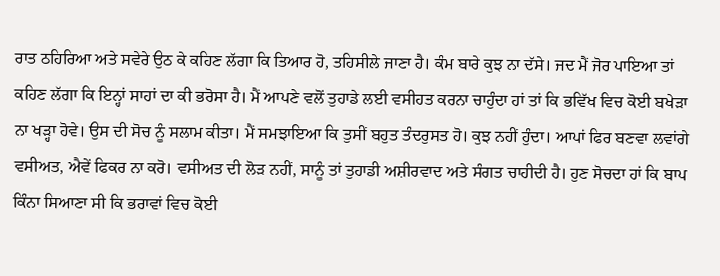ਰਾਤ ਠਹਿਰਿਆ ਅਤੇ ਸਵੇਰੇ ਉਠ ਕੇ ਕਹਿਣ ਲੱਗਾ ਕਿ ਤਿਆਰ ਹੋ, ਤਹਿਸੀਲੇ ਜਾਣਾ ਹੈ। ਕੰਮ ਬਾਰੇ ਕੁਝ ਨਾ ਦੱਸੇ। ਜਦ ਮੈਂ ਜੋਰ ਪਾਇਆ ਤਾਂ ਕਹਿਣ ਲੱਗਾ ਕਿ ਇਨ੍ਹਾਂ ਸਾਹਾਂ ਦਾ ਕੀ ਭਰੋਸਾ ਹੈ। ਮੈਂ ਆਪਣੇ ਵਲੋਂ ਤੁਹਾਡੇ ਲਈ ਵਸੀਹਤ ਕਰਨਾ ਚਾਹੁੰਦਾ ਹਾਂ ਤਾਂ ਕਿ ਭਵਿੱਖ ਵਿਚ ਕੋਈ ਬਖੇੜਾ ਨਾ ਖੜ੍ਹਾ ਹੋਵੇ। ਉਸ ਦੀ ਸੋਚ ਨੂੰ ਸਲਾਮ ਕੀਤਾ। ਮੈਂ ਸਮਝਾਇਆ ਕਿ ਤੁਸੀਂ ਬਹੁਤ ਤੰਦਰੁਸਤ ਹੋ। ਕੁਝ ਨਹੀਂ ਹੁੰਦਾ। ਆਪਾਂ ਫਿਰ ਬਣਵਾ ਲਵਾਂਗੇ ਵਸੀਅਤ, ਐਵੇਂ ਫਿਕਰ ਨਾ ਕਰੋ। ਵਸੀਅਤ ਦੀ ਲੋੜ ਨਹੀਂ, ਸਾਨੂੰ ਤਾਂ ਤੁਹਾਡੀ ਅਸ਼ੀਰਵਾਦ ਅਤੇ ਸੰਗਤ ਚਾਹੀਦੀ ਹੈ। ਹੁਣ ਸੋਚਦਾ ਹਾਂ ਕਿ ਬਾਪ ਕਿੰਨਾ ਸਿਆਣਾ ਸੀ ਕਿ ਭਰਾਵਾਂ ਵਿਚ ਕੋਈ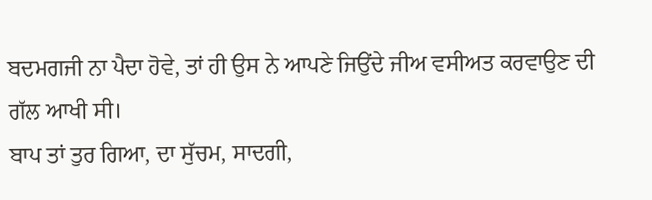ਬਦਮਗਜੀ ਨਾ ਪੈਦਾ ਹੋਵੇ, ਤਾਂ ਹੀ ਉਸ ਨੇ ਆਪਣੇ ਜਿਉਂਦੇ ਜੀਅ ਵਸੀਅਤ ਕਰਵਾਉਣ ਦੀ ਗੱਲ ਆਖੀ ਸੀ।
ਬਾਪ ਤਾਂ ਤੁਰ ਗਿਆ, ਦਾ ਸੁੱਚਮ, ਸਾਦਗੀ,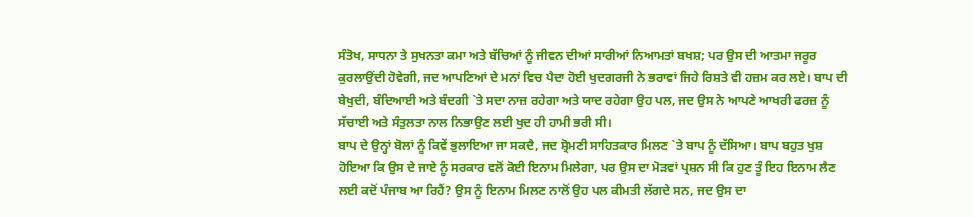ਸੰਤੋਖ, ਸਾਧਨਾ ਤੇ ਸੁਖਨਤਾ ਕਮਾ ਅਤੇ ਬੱਚਿਆਂ ਨੂੰ ਜੀਵਨ ਦੀਆਂ ਸਾਰੀਆਂ ਨਿਆਮਤਾਂ ਬਖਸ਼; ਪਰ ਉਸ ਦੀ ਆਤਮਾ ਜਰੂਰ ਕੁਰਲਾਉਂਦੀ ਹੋਵੇਗੀ, ਜਦ ਆਪਣਿਆਂ ਦੇ ਮਨਾਂ ਵਿਚ ਪੈਦਾ ਹੋਈ ਖੁਦਗਰਜੀ ਨੇ ਭਰਾਵਾਂ ਜਿਹੇ ਰਿਸ਼ਤੇ ਵੀ ਹਜ਼ਮ ਕਰ ਲਏ। ਬਾਪ ਦੀ ਬੇਖੁਦੀ, ਬੰਦਿਆਈ ਅਤੇ ਬੰਦਗੀ `ਤੇ ਸਦਾ ਨਾਜ਼ ਰਹੇਗਾ ਅਤੇ ਯਾਦ ਰਹੇਗਾ ਉਹ ਪਲ, ਜਦ ਉਸ ਨੇ ਆਪਣੇ ਆਖਰੀ ਫਰਜ਼ ਨੂੰ ਸੱਚਾਈ ਅਤੇ ਸੰਤੁਲਤਾ ਨਾਲ ਨਿਭਾਉਣ ਲਈ ਖੁਦ ਹੀ ਹਾਮੀ ਭਰੀ ਸੀ।
ਬਾਪ ਦੇ ਉਨ੍ਹਾਂ ਬੋਲਾਂ ਨੂੰ ਕਿਵੇਂ ਭੁਲਾਇਆ ਜਾ ਸਕਦੈ, ਜਦ ਸ਼੍ਰੋਮਣੀ ਸਾਹਿਤਕਾਰ ਮਿਲਣ `ਤੇ ਬਾਪ ਨੂੰ ਦੱਸਿਆ। ਬਾਪ ਬਹੁਤ ਖੁਸ਼ ਹੋਇਆ ਕਿ ਉਸ ਦੇ ਜਾਏ ਨੂੰ ਸਰਕਾਰ ਵਲੋਂ ਕੋਈ ਇਨਾਮ ਮਿਲੇਗਾ, ਪਰ ਉਸ ਦਾ ਮੋੜਵਾਂ ਪ੍ਰਸ਼ਨ ਸੀ ਕਿ ਹੁਣ ਤੂੰ ਇਹ ਇਨਾਮ ਲੈਣ ਲਈ ਕਦੋਂ ਪੰਜਾਬ ਆ ਰਿਹੈਂ? ਉਸ ਨੂੰ ਇਨਾਮ ਮਿਲਣ ਨਾਲੋਂ ਉਹ ਪਲ ਕੀਮਤੀ ਲੱਗਦੇ ਸਨ, ਜਦ ਉਸ ਦਾ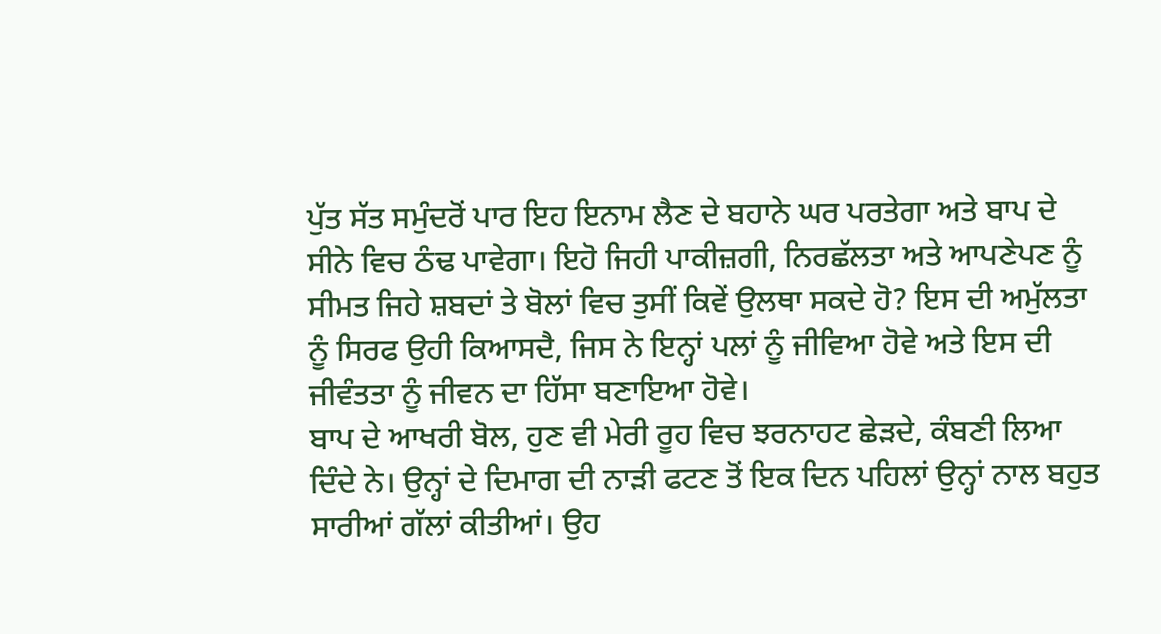ਪੁੱਤ ਸੱਤ ਸਮੁੰਦਰੋਂ ਪਾਰ ਇਹ ਇਨਾਮ ਲੈਣ ਦੇ ਬਹਾਨੇ ਘਰ ਪਰਤੇਗਾ ਅਤੇ ਬਾਪ ਦੇ ਸੀਨੇ ਵਿਚ ਠੰਢ ਪਾਵੇਗਾ। ਇਹੋ ਜਿਹੀ ਪਾਕੀਜ਼ਗੀ, ਨਿਰਛੱਲਤਾ ਅਤੇ ਆਪਣੇਪਣ ਨੂੰ ਸੀਮਤ ਜਿਹੇ ਸ਼ਬਦਾਂ ਤੇ ਬੋਲਾਂ ਵਿਚ ਤੁਸੀਂ ਕਿਵੇਂ ਉਲਥਾ ਸਕਦੇ ਹੋ? ਇਸ ਦੀ ਅਮੁੱਲਤਾ ਨੂੰ ਸਿਰਫ ਉਹੀ ਕਿਆਸਦੈ, ਜਿਸ ਨੇ ਇਨ੍ਹਾਂ ਪਲਾਂ ਨੂੰ ਜੀਵਿਆ ਹੋਵੇ ਅਤੇ ਇਸ ਦੀ ਜੀਵੰਤਤਾ ਨੂੰ ਜੀਵਨ ਦਾ ਹਿੱਸਾ ਬਣਾਇਆ ਹੋਵੇ।
ਬਾਪ ਦੇ ਆਖਰੀ ਬੋਲ, ਹੁਣ ਵੀ ਮੇਰੀ ਰੂਹ ਵਿਚ ਝਰਨਾਹਟ ਛੇੜਦੇ, ਕੰਬਣੀ ਲਿਆ ਦਿੰਦੇ ਨੇ। ਉਨ੍ਹਾਂ ਦੇ ਦਿਮਾਗ ਦੀ ਨਾੜੀ ਫਟਣ ਤੋਂ ਇਕ ਦਿਨ ਪਹਿਲਾਂ ਉਨ੍ਹਾਂ ਨਾਲ ਬਹੁਤ ਸਾਰੀਆਂ ਗੱਲਾਂ ਕੀਤੀਆਂ। ਉਹ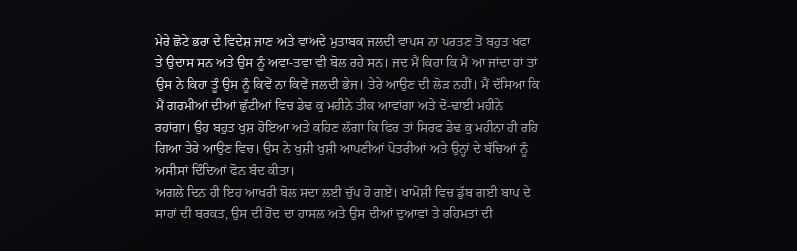ਮੇਰੇ ਛੋਟੇ ਭਰਾ ਦੇ ਵਿਦੇਸ਼ ਜਾਣ ਅਤੇ ਵਾਅਦੇ ਮੁਤਾਬਕ ਜਲਦੀ ਵਾਪਸ ਨਾ ਪਰਤਣ ਤੋਂ ਬਹੁਤ ਖਫਾ ਤੇ ਉਦਾਸ ਸਨ ਅਤੇ ਉਸ ਨੂੰ ਅਵਾ-ਤਵਾ ਵੀ ਬੋਲ ਰਹੇ ਸਨ। ਜਦ ਮੈਂ ਕਿਹਾ ਕਿ ਮੈਂ ਆ ਜਾਂਦਾ ਹਾਂ ਤਾਂ ਉਸ ਨੇ ਕਿਹਾ ਤੂੰ ਉਸ ਨੂੰ ਕਿਵੇਂ ਨਾ ਕਿਵੇਂ ਜਲਦੀ ਭੇਜ। ਤੇਰੇ ਆਉਣ ਦੀ ਲੋੜ ਨਹੀਂ। ਮੈਂ ਦੱਸਿਆ ਕਿ ਮੈਂ ਗਰਮੀਆਂ ਦੀਆਂ ਛੁੱਟੀਆਂ ਵਿਚ ਡੇਢ ਕੁ ਮਹੀਨੇ ਤੀਕ ਆਵਾਂਗਾ ਅਤੇ ਦੋ-ਢਾਈ ਮਹੀਨੇ ਰਹਾਂਗਾ। ਉਹ ਬਹੁਤ ਖੁਸ਼ ਹੋਇਆ ਅਤੇ ਕਹਿਣ ਲੱਗਾ ਕਿ ਫਿਰ ਤਾਂ ਸਿਰਫ ਡੇਢ ਕੁ ਮਹੀਨਾ ਹੀ ਰਹਿ ਗਿਆ ਤੇਰੇ ਆਉਣ ਵਿਚ। ਉਸ ਨੇ ਖੁਸ਼ੀ ਖੁਸ਼ੀ ਆਪਣੀਆਂ ਪੋਤਰੀਆਂ ਅਤੇ ਉਨ੍ਹਾਂ ਦੇ ਬੱਚਿਆਂ ਨੂੰ ਅਸੀਸਾਂ ਦਿੰਦਿਆਂ ਫੋਨ ਬੰਦ ਕੀਤਾ।
ਅਗਲੇ ਦਿਨ ਹੀ ਇਹ ਆਖਰੀ ਬੋਲ ਸਦਾ ਲਈ ਚੁੱਪ ਹੋ ਗਏ। ਖਾਮੋਸ਼ੀ ਵਿਚ ਡੁੱਬ ਗਈ ਬਾਪ ਦੇ ਸਾਹਾਂ ਦੀ ਬਰਕਤ, ਉਸ ਦੀ ਹੋਂਦ ਦਾ ਹਾਸਲ ਅਤੇ ਉਸ ਦੀਆਂ ਦੁਆਵਾਂ ਤੇ ਰਹਿਮਤਾਂ ਦੀ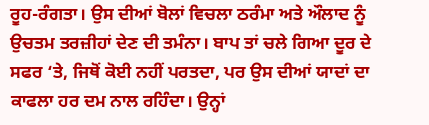ਰੂਹ-ਰੰਗਤਾ। ਉਸ ਦੀਆਂ ਬੋਲਾਂ ਵਿਚਲਾ ਠਰੰਮਾ ਅਤੇ ਔਲਾਦ ਨੂੰ ਉਚਤਮ ਤਰਜ਼ੀਹਾਂ ਦੇਣ ਦੀ ਤਮੰਨਾ। ਬਾਪ ਤਾਂ ਚਲੇ ਗਿਆ ਦੂਰ ਦੇ ਸਫਰ ‘ਤੇ, ਜਿਥੋਂ ਕੋਈ ਨਹੀਂ ਪਰਤਦਾ, ਪਰ ਉਸ ਦੀਆਂ ਯਾਦਾਂ ਦਾ ਕਾਫਲਾ ਹਰ ਦਮ ਨਾਲ ਰਹਿੰਦਾ। ਉਨ੍ਹਾਂ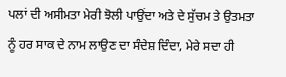ਪਲਾਂ ਦੀ ਅਸੀਮਤਾ ਮੇਰੀ ਝੋਲੀ ਪਾਉਂਦਾ ਅਤੇ ਦੇ ਸੁੱਚਮ ਤੇ ਉਤਮਤਾ ਨੂੰ ਹਰ ਸਾਕ ਦੇ ਨਾਮ ਲਾਉਣ ਦਾ ਸੰਦੇਸ਼ ਦਿੰਦਾ, ਮੇਰੇ ਸਦਾ ਹੀ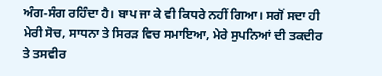ਅੰਗ-ਸੰਗ ਰਹਿੰਦਾ ਹੈ। ਬਾਪ ਜਾ ਕੇ ਵੀ ਕਿਧਰੇ ਨਹੀਂ ਗਿਆ। ਸਗੋਂ ਸਦਾ ਹੀ ਮੇਰੀ ਸੋਚ, ਸਾਧਨਾ ਤੇ ਸਿਰੜ ਵਿਚ ਸਮਾਇਆ, ਮੇਰੇ ਸੁਪਨਿਆਂ ਦੀ ਤਕਦੀਰ ਤੇ ਤਸਵੀਰ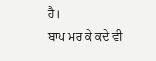ਹੈ।
ਬਾਪ ਮਰ ਕੇ ਕਦੇ ਵੀ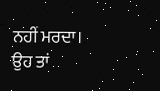ਨਹੀਂ ਮਰਦਾ। ਉਹ ਤਾਂ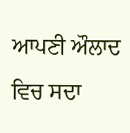ਆਪਣੀ ਔਲਾਦ ਵਿਚ ਸਦਾ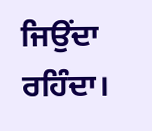ਜਿਉਂਦਾ ਰਹਿੰਦਾ।